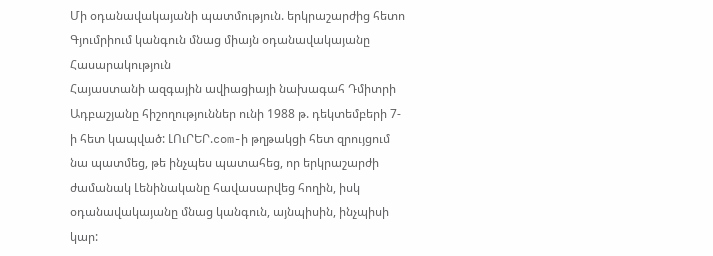Մի օդանավակայանի պատմություն. երկրաշարժից հետո Գյումրիում կանգուն մնաց միայն օդանավակայանը
Հասարակություն
Հայաստանի ազգային ավիացիայի նախագահ Դմիտրի Ադբաշյանը հիշողություններ ունի 1988 թ. դեկտեմբերի 7-ի հետ կապված: ԼՈւՐԵՐ.com-ի թղթակցի հետ զրույցում նա պատմեց, թե ինչպես պատահեց, որ երկրաշարժի ժամանակ Լենինականը հավասարվեց հողին, իսկ օդանավակայանը մնաց կանգուն, այնպիսին, ինչպիսի կար: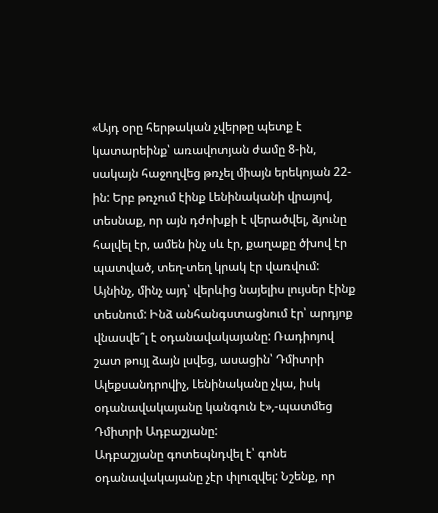«Այդ օրը հերթական չվերթը պետք է կատարեինք՝ առավոտյան ժամը 8-ին, սակայն հաջողվեց թռչել միայն երեկոյան 22-ին: Երբ թռչում էինք Լենինականի վրայով, տեսնաք, որ այն դժոխքի է վերածվել, ձյունը հալվել էր, ամեն ինչ սև էր, քաղաքը ծխով էր պատված, տեղ-տեղ կրակ էր վառվում: Այնինչ, մինչ այդ՝ վերևից նայելիս լույսեր էինք տեսնում: Ինձ անհանգստացնում էր՝ արդյոք վնասվե՞լ է օդանավակայանը: Ռադիոյով շատ թույլ ձայն լսվեց, ասացին՝ Դմիտրի Ալեքսանդրովիչ, Լենինականը չկա, իսկ օդանավակայանը կանգուն է»,-պատմեց Դմիտրի Ադբաշյանը:
Ադբաշյանը գոտեպնդվել է՝ գոնե օդանավակայանը չէր փլուզվել: Նշենք, որ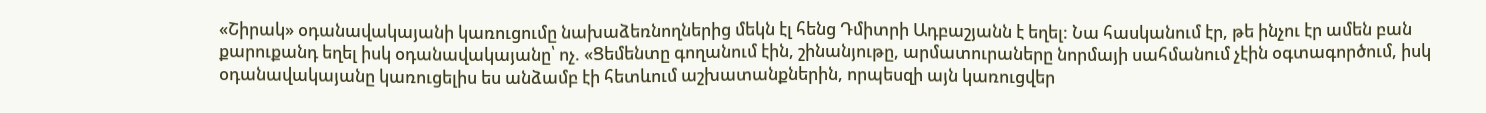«Շիրակ» օդանավակայանի կառուցումը նախաձեռնողներից մեկն էլ հենց Դմիտրի Ադբաշյանն է եղել: Նա հասկանում էր, թե ինչու էր ամեն բան քարուքանդ եղել իսկ օդանավակայանը՝ ոչ. «Ցեմենտը գողանում էին, շինանյութը, արմատուրաները նորմայի սահմանում չէին օգտագործում, իսկ օդանավակայանը կառուցելիս ես անձամբ էի հետևում աշխատանքներին, որպեսզի այն կառուցվեր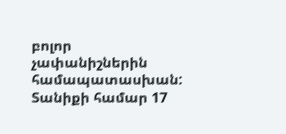բոլոր չափանիշներին համապատասխան: Տանիքի համար 17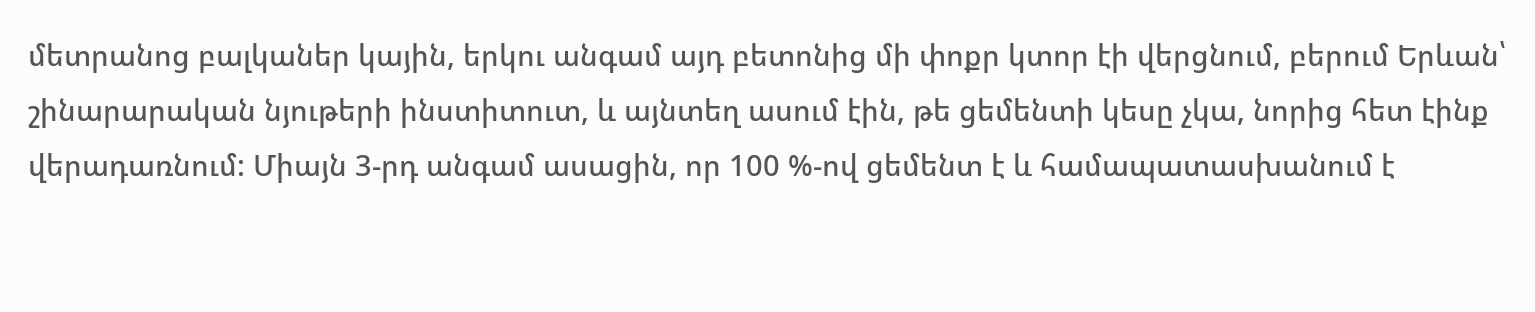մետրանոց բալկաներ կային, երկու անգամ այդ բետոնից մի փոքր կտոր էի վերցնում, բերում Երևան՝ շինարարական նյութերի ինստիտուտ, և այնտեղ ասում էին, թե ցեմենտի կեսը չկա, նորից հետ էինք վերադառնում: Միայն 3-րդ անգամ ասացին, որ 100 %-ով ցեմենտ է և համապատասխանում է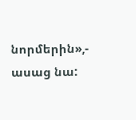նորմերին»,- ասաց նա: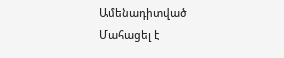Ամենադիտված
Մահացել է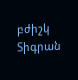բժիշկ Տիգրան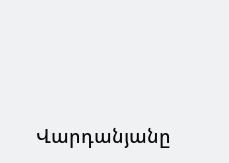Վարդանյանը